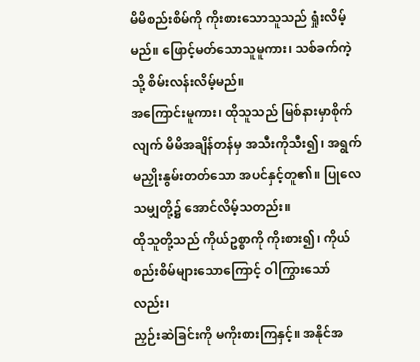မိမိစည်းစိမ်ကို ကိုးစားသောသူသည် ရှုံးလိမ့်မည်။ ဖြောင့်မတ်သောသူမူကား၊ သစ်ခက်ကဲ့သို့ စိမ်းလန်းလိမ့်မည်။
အကြောင်းမူကား၊ ထိုသူသည် မြစ်နားမှာစိုက်လျက် မိမိအချိန်တန်မှ အသီးကိုသီး၍၊ အရွက်မညှိုးနွမ်းတတ်သော အပင်နှင့်တူ၏။ ပြုလေသမျှတို့၌ အောင်လိမ့်သတည်း။
ထိုသူတို့သည် ကိုယ်ဥစ္စာကို ကိုးစား၍၊ ကိုယ်စည်းစိမ်များသောကြောင့် ဝါကြွားသော်လည်း၊
ညှဉ်းဆဲခြင်းကို မကိုးစားကြနှင့်။ အနိုင်အ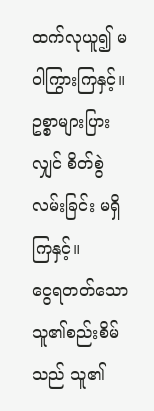ထက်လုယူ၍ မဝါကြွားကြနှင့်။ ဥစ္စာများပြားလျှင် စိတ်စွဲလမ်းခြင်း မရှိကြနှင့်။
ငွေရတတ်သောသူ၏စည်းစိမ်သည် သူ၏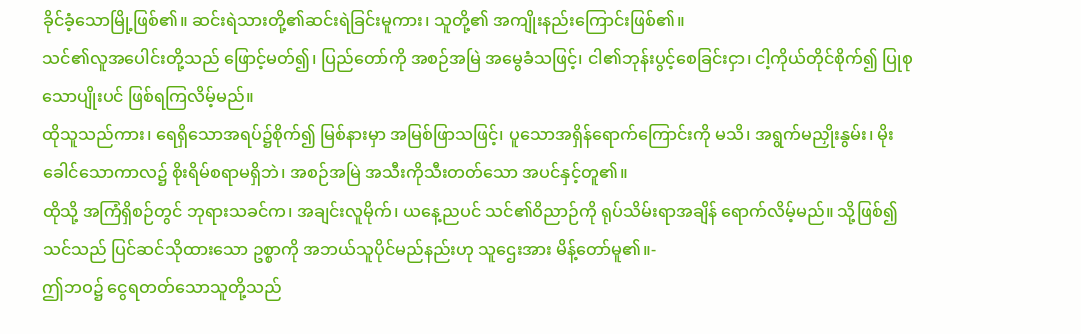ခိုင်ခံ့သောမြို့ဖြစ်၏။ ဆင်းရဲသားတို့၏ဆင်းရဲခြင်းမူကား၊ သူတို့၏ အကျိုးနည်းကြောင်းဖြစ်၏။
သင်၏လူအပေါင်းတို့သည် ဖြောင့်မတ်၍၊ ပြည်တော်ကို အစဉ်အမြဲ အမွေခံသဖြင့်၊ ငါ၏ဘုန်းပွင့်စေခြင်းငှာ၊ ငါ့ကိုယ်တိုင်စိုက်၍ ပြုစုသောပျိုးပင် ဖြစ်ရကြလိမ့်မည်။
ထိုသူသည်ကား၊ ရေရှိသောအရပ်၌စိုက်၍ မြစ်နားမှာ အမြစ်ဖြာသဖြင့်၊ ပူသောအရှိန်ရောက်ကြောင်းကို မသိ၊ အရွက်မညှိုးနွမ်း၊ မိုးခေါင်သောကာလ၌ စိုးရိမ်စရာမရှိဘဲ၊ အစဉ်အမြဲ အသီးကိုသီးတတ်သော အပင်နှင့်တူ၏။
ထိုသို့ အကြံရှိစဉ်တွင် ဘုရားသခင်က၊ အချင်းလူမိုက်၊ ယနေ့ညပင် သင်၏ဝိညာဉ်ကို ရုပ်သိမ်းရာအချိန် ရောက်လိမ့်မည်။ သို့ဖြစ်၍ သင်သည် ပြင်ဆင်သိုထားသော ဥစ္စာကို အဘယ်သူပိုင်မည်နည်းဟု သူဌေးအား မိန့်တော်မူ၏။-
ဤဘဝ၌ ငွေရတတ်သောသူတို့သည်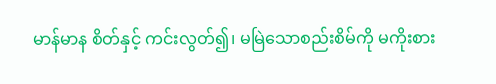မာန်မာန စိတ်နှင့် ကင်းလွတ်၍၊ မမြဲသောစည်းစိမ်ကို မကိုးစား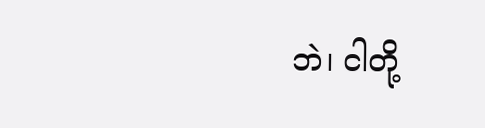ဘဲ၊ ငါတို့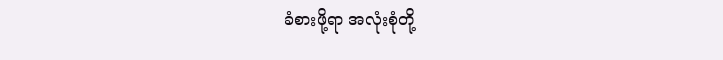ခံစားဖို့ရာ အလုံးစုံတို့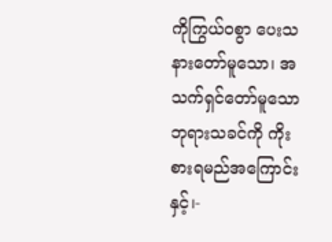ကိုကြွယ်ဝစွာ ပေးသနားတော်မူသော၊ အသက်ရှင်တော်မူသော ဘုရားသခင်ကို ကိုးစားရမည်အကြောင်းနှင့်၊-